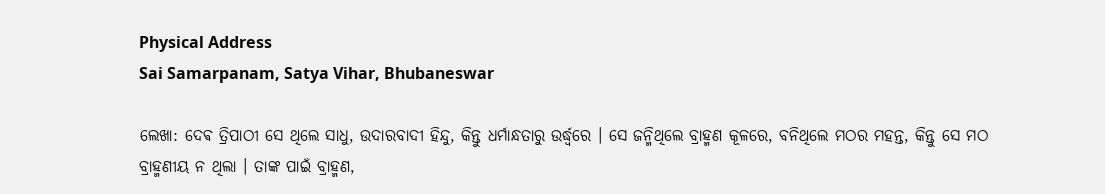Physical Address
Sai Samarpanam, Satya Vihar, Bhubaneswar

ଲେଖା: ଦେଵ ତ୍ରିପାଠୀ ସେ ଥିଲେ ସାଧୁ, ଉଦାରବାଦୀ ହିନ୍ଦୁ, କିନ୍ତୁ ଧର୍ମାନ୍ଧତାରୁ ଉର୍ଦ୍ଧ୍ବରେ । ସେ ଜନ୍ମିଥିଲେ ବ୍ରାହ୍ମଣ କୂଳରେ, ବନିଥିଲେ ମଠର ମହନ୍ତ, କିନ୍ତୁ ସେ ମଠ ବ୍ରାହ୍ମଣୀୟ ନ ଥିଲା । ତାଙ୍କ ପାଇଁ ବ୍ରାହ୍ମଣ,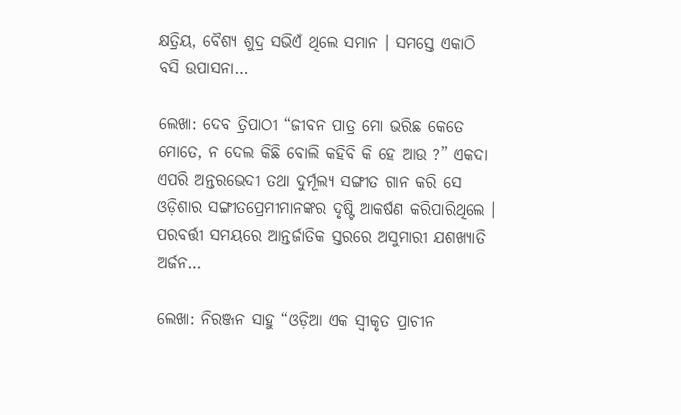କ୍ଷତ୍ରିୟ, ବୈଶ୍ୟ ଶୁଦ୍ର ସଭିଏଁ ଥିଲେ ସମାନ । ସମସ୍ତେ ଏକାଠି ବସି ଉପାସନା…

ଲେଖା: ଦେବ ତ୍ରିପାଠୀ “ଜୀବନ ପାତ୍ର ମୋ ଭରିଛ କେତେ ମୋତେ, ନ ଦେଲ କିଛି ବୋଲି କହିବି କି ହେ ଆଉ ?” ଏକଦା ଏପରି ଅନ୍ତରଭେଦୀ ତଥା ଦୁର୍ମୂଲ୍ୟ ସଙ୍ଗୀତ ଗାନ କରି ସେ ଓଡ଼ିଶାର ସଙ୍ଗୀତପ୍ରେମୀମାନଙ୍କର ଦୃଷ୍ଟି ଆକର୍ଷଣ କରିପାରିଥିଲେ । ପରବର୍ତ୍ତୀ ସମୟରେ ଆନ୍ତର୍ଜାତିକ ସ୍ତରରେ ଅସୁମାରୀ ଯଶଖ୍ୟାତି ଅର୍ଜନ…

ଲେଖା: ନିରଞ୍ଜନ ସାହୁ “ଓଡ଼ିଆ ଏକ ସ୍ଵୀକୃତ ପ୍ରାଚୀନ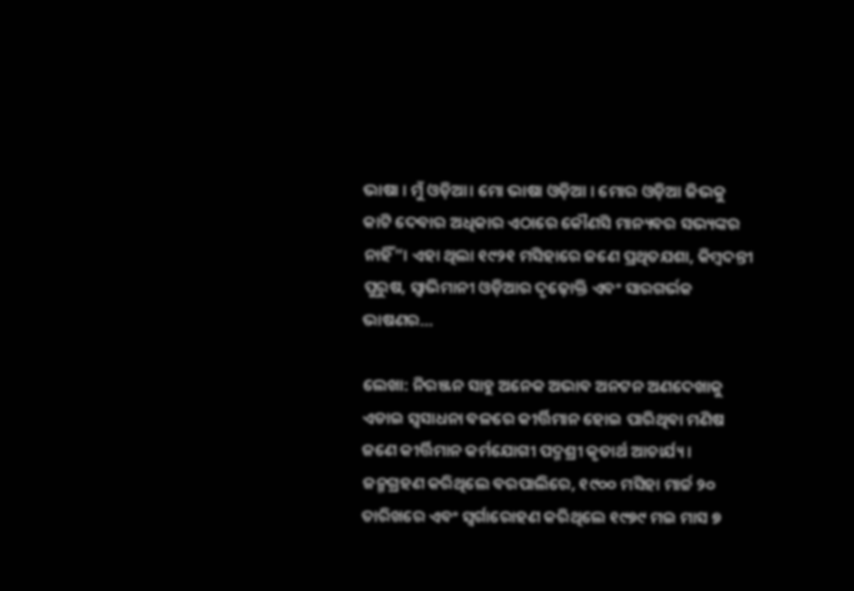ଭାଷା । ମୁଁ ଓଡ଼ିଆ। ମୋ ଭାଷା ଓଡ଼ିଆ । ମୋର ଓଡ଼ିଆ ଜିଭକୁ କାଟି ଦେବାର ଅଧିକାର ଏଠାରେ କୌଣସି ମାନ୍ୟବର ସଭ୍ୟଙ୍କର ନାହିଁ”। ଏହା ଥିଲା ୧୯୨୧ ମସିହାରେ ଜଣେ ପ୍ରଥିତଯଶା, କିମ୍ବଦନ୍ତୀ ପୁରୁଷ, ସ୍ଵାଭିମାନୀ ଓଡ଼ିଆର ଦୃଢ଼ୋକ୍ତି ଏବଂ ସାରଗର୍ଭକ ଭାଷଣର…

ଲେଖା: ନିରଞ୍ଜନ ସାହୁ ଅନେକ ଅଭାବ ଅନଟନ ଅଣଦେଖାକୁ ଏଡାଇ ସ୍ଵସାଧନା ବଳରେ କୀର୍ତ୍ତିମାନ ହୋଇ ପାରିଥିବା ମଣିଷ ଜଣେ କୀର୍ତ୍ତିମାନ କର୍ମଯୋଗୀ ପଦ୍ମଶ୍ରୀ କୃତାର୍ଥ ଆଚାର୍ଯ୍ୟ । ଜନ୍ମଗ୍ରହଣ କରିଥିଲେ ବରପାଲିରେ, ୧୯୦୦ ମସିହା ମାର୍ଚ୍ଚ ୨୦ ତାରିଖରେ ଏବଂ ସ୍ଵର୍ଗାରୋହଣ କରିଥିଲେ ୧୯୭୯ ମଇ ମାସ ୭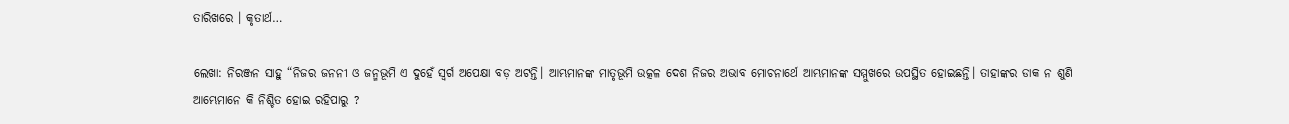ତାରିଖରେ । କୃତାର୍ଥ…

ଲେଖା: ନିରଞ୍ଜନ ସାହୁ “ନିଜର ଜନନୀ ଓ ଜନ୍ମଭୂମି ଏ ଦୁହେଁ ସ୍ଵର୍ଗ ଅପେକ୍ଷା ବଡ଼ ଅଟନ୍ତି। ଆମ୍ଭମାନଙ୍କ ମାତୃଭୂମି ଉତ୍କଳ ଦେଶ ନିଜର ଅଭାବ ମୋଚନାର୍ଥେ ଆମ୍ଭମାନଙ୍କ ସମ୍ମୁଖରେ ଉପସ୍ଥିତ ହୋଇଛନ୍ତି। ତାହାଙ୍କର ଡାକ ନ ଶୁଣି ଆମ୍ଭେମାନେ କି ନିଶ୍ଚିତ ହୋଇ ରହିପାରୁ ?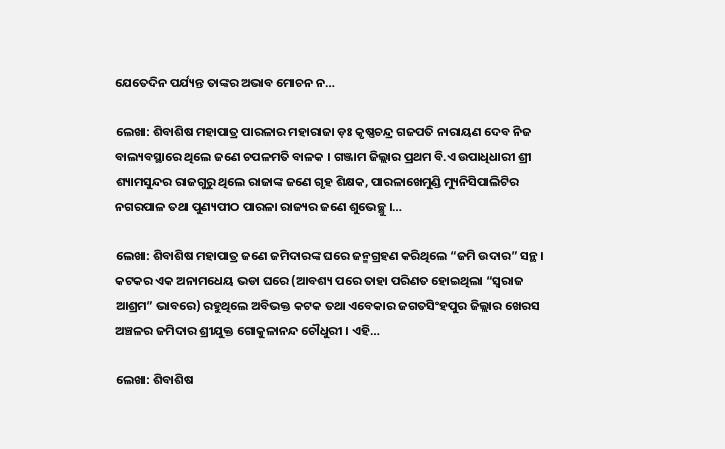ଯେତେଦିନ ପର୍ଯ୍ୟନ୍ତ ତାଙ୍କର ଅଭାବ ମୋଚନ ନ…

ଲେଖା: ଶିବାଶିଷ ମହାପାତ୍ର ପାରଳାର ମହାରାଜା ଡ଼ଃ କୃଷ୍ଣଚନ୍ଦ୍ର ଗଜପତି ନାରାୟଣ ଦେବ ନିଜ ବାଲ୍ୟବସ୍ଥାରେ ଥିଲେ ଜଣେ ଚପଳମତି ବାଳକ । ଗଞ୍ଜାମ ଜିଲ୍ଲାର ପ୍ରଥମ ବି.ଏ ଉପାଧିଧାରୀ ଶ୍ରୀ ଶ୍ୟାମସୁନ୍ଦର ରାଜଗୁରୁ ଥିଲେ ରାଜାଙ୍କ ଜଣେ ଗୃହ ଶିକ୍ଷକ, ପାରଳାଖେମୁଣ୍ଡି ମ୍ୟୁନିସିପାଲିଟିର ନଗରପାଳ ତଥା ପୁଣ୍ୟପୀଠ ପାରଳା ରାଜ୍ୟର ଜଣେ ଶୁଭେଚ୍ଛୁ ।…

ଲେଖା: ଶିବାଶିଷ ମହାପାତ୍ର ଜଣେ ଜମିଦାରଙ୍କ ଘରେ ଜନ୍ମଗ୍ରହଣ କରିଥିଲେ “ଜମି ଉଦାର” ସନ୍ଥ । କଟକର ଏକ ଅନାମଧେୟ ଭଡା ଘରେ (ଆବଶ୍ୟ ପରେ ତାହା ପରିଣତ ହୋଇଥିଲା “ସ୍ବରାଜ ଆଶ୍ରମ” ଭାବରେ) ରହୁଥିଲେ ଅବିଭକ୍ତ କଟକ ତଥା ଏବେକାର ଜଗତସିଂହପୁର ଜିଲ୍ଲାର ଖେରସ ଅଞ୍ଚଳର ଜମିଦାର ଶ୍ରୀଯୁକ୍ତ ଗୋକୁଳାନନ୍ଦ ଚୌଧୁରୀ । ଏହି…

ଲେଖା: ଶିବାଶିଷ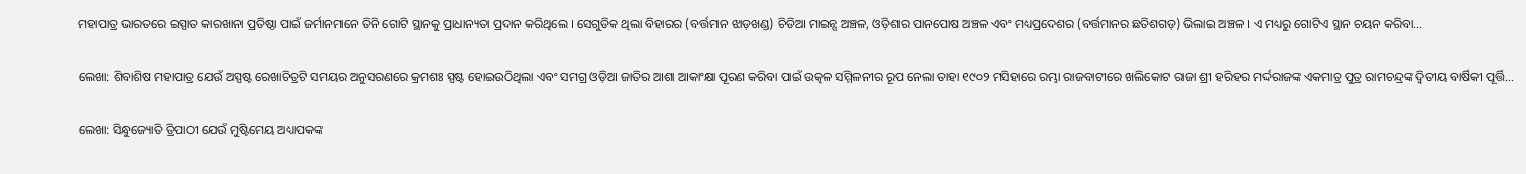ମହାପାତ୍ର ଭାରତରେ ଇସ୍ପାତ କାରଖାନା ପ୍ରତିଷ୍ଠା ପାଇଁ ଜର୍ମାନମାନେ ତିନି ଗୋଟି ସ୍ଥାନକୁ ପ୍ରାଧାନ୍ୟତା ପ୍ରଦାନ କରିଥିଲେ । ସେଗୁଡିକ ଥିଲା ବିହାରର (ବର୍ତ୍ତମାନ ଝାଡ଼ଖଣ୍ଡ) ଚିଡିଆ ମାଇନ୍ସ ଅଞ୍ଚଳ, ଓଡ଼ିଶାର ପାନପୋଷ ଅଞ୍ଚଳ ଏବଂ ମଧ୍ୟପ୍ରଦେଶର (ବର୍ତ୍ତମାନର ଛତିଶଗଡ଼) ଭିଲାଇ ଅଞ୍ଚଳ । ଏ ମଧ୍ୟରୁ ଗୋଟିଏ ସ୍ଥାନ ଚୟନ କରିବା…

ଲେଖା: ଶିବାଶିଷ ମହାପାତ୍ର ଯେଉଁ ଅସ୍ପଷ୍ଟ ରେଖାଚିତ୍ରଟି ସମୟର ଅନୁସରଣରେ କ୍ରମଶଃ ସ୍ପଷ୍ଟ ହୋଇଉଠିଥିଲା ଏବଂ ସମଗ୍ର ଓଡ଼ିଆ ଜାତିର ଆଶା ଆକାଂକ୍ଷା ପୂରଣ କରିବା ପାଇଁ ଉତ୍କଳ ସମ୍ମିଳନୀର ରୂପ ନେଲା ତାହା ୧୯୦୨ ମସିହାରେ ରମ୍ଭା ରାଜବାଟୀରେ ଖଲିକୋଟ ରାଜା ଶ୍ରୀ ହରିହର ମର୍ଦ୍ଦରାଜଙ୍କ ଏକମାତ୍ର ପୁତ୍ର ରାମଚନ୍ଦ୍ରଙ୍କ ଦ୍ବିତୀୟ ବାର୍ଷିକୀ ପୂର୍ତ୍ତି…

ଲେଖା: ସିନ୍ଧୁଜ୍ୟୋତି ତ୍ରିପାଠୀ ଯେଉଁ ମୁଷ୍ଟିମେୟ ଅଧ୍ୟାପକଙ୍କ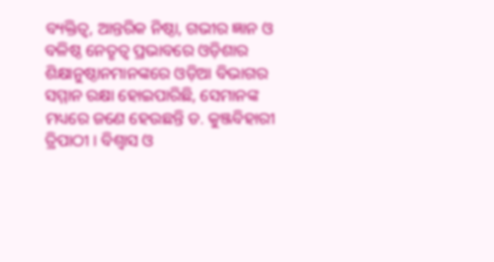ବ୍ୟକ୍ତିତ୍ବ, ଆନ୍ତରିକ ନିଷ୍ଠା, ଗଭୀର ଜ୍ଞାନ ଓ ବଳିଷ୍ଠ ନେତୃତ୍ବ ପ୍ରଭାବରେ ଓଡ଼ିଶାର ଶିକ୍ଷାନୁଷ୍ଠାନମାନଙ୍କରେ ଓଡ଼ିଆ ବିଭାଗର ସମ୍ମାନ ରକ୍ଷା ହୋଇପାରିଛି, ସେମାନଙ୍କ ମଧ୍ୟରେ ଜଣେ ହେଉଛନ୍ତି ଡ. କୁଞ୍ଜବିହାରୀ ତ୍ରିପାଠୀ । ବିଶ୍ବାସ ଓ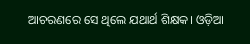ଆଚରଣରେ ସେ ଥିଲେ ଯଥାର୍ଥ ଶିକ୍ଷକ। ଓଡ଼ିଆ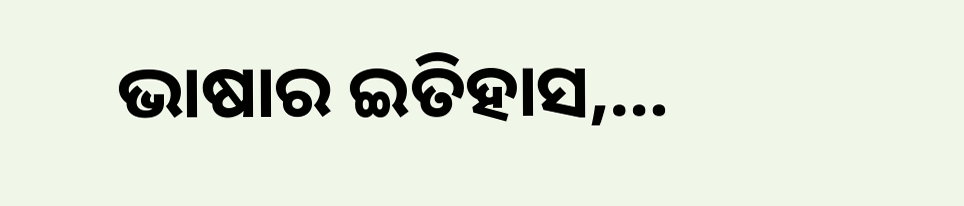ଭାଷାର ଇତିହାସ,…